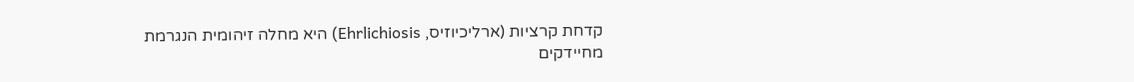קדחת קרציות (ארליכיוזיס, Ehrlichiosis) היא מחלה זיהומית הנגרמת מחיידקים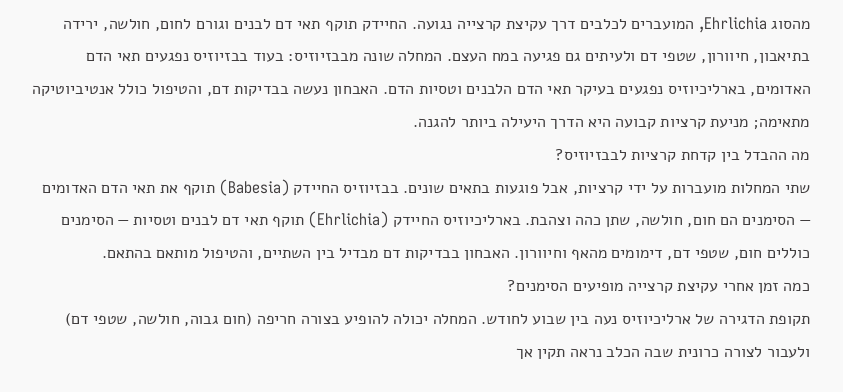מהסוג Ehrlichia, המועברים לכלבים דרך עקיצת קרצייה נגועה. החיידק תוקף תאי דם לבנים וגורם לחום, חולשה, ירידה בתיאבון, חיוורון, שטפי דם ולעיתים גם פגיעה במח העצם. המחלה שונה מבבזיוזיס: בעוד בבזיוזיס נפגעים תאי הדם האדומים, בארליכיוזיס נפגעים בעיקר תאי הדם הלבנים וטסיות הדם. האבחון נעשה בבדיקות דם, והטיפול כולל אנטיביוטיקה מתאימה; מניעת קרציות קבועה היא הדרך היעילה ביותר להגנה.
מה ההבדל בין קדחת קרציות לבבזיוזיס?
שתי המחלות מועברות על ידי קרציות, אבל פוגעות בתאים שונים. בבזיוזיס החיידק (Babesia) תוקף את תאי הדם האדומים — הסימנים הם חום, חולשה, שתן כהה וצהבת. בארליכיוזיס החיידק (Ehrlichia) תוקף תאי דם לבנים וטסיות — הסימנים כוללים חום, שטפי דם, דימומים מהאף וחיוורון. האבחון בבדיקות דם מבדיל בין השתיים, והטיפול מותאם בהתאם.
כמה זמן אחרי עקיצת קרצייה מופיעים הסימנים?
תקופת הדגירה של ארליכיוזיס נעה בין שבוע לחודש. המחלה יכולה להופיע בצורה חריפה (חום גבוה, חולשה, שטפי דם) ולעבור לצורה כרונית שבה הכלב נראה תקין אך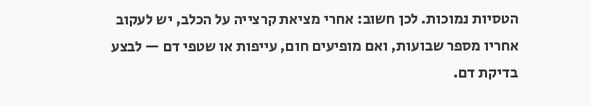הטסיות נמוכות. לכן חשוב: אחרי מציאת קרצייה על הכלב, יש לעקוב אחריו מספר שבועות, ואם מופיעים חום, עייפות או שטפי דם — לבצע בדיקת דם.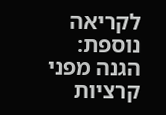לקריאה נוספת: הגנה מפני קרציות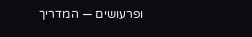ופרעושים — המדריך